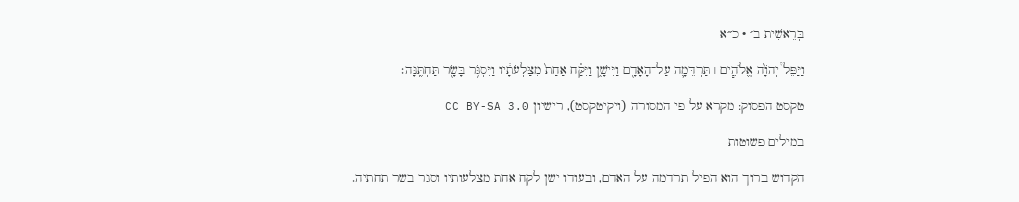בְּרֵאשִׁית ב׳ · כ״א

וַיַּפֵּל֩ יְהֹוָ֨ה אֱלֹהִ֧ים ׀ תַּרְדֵּמָ֛ה עַל־הָאָדָ֖ם וַיִּישָׁ֑ן וַיִּקַּ֗ח אַחַת֙ מִצַּלְעֹתָ֔יו וַיִּסְגֹּ֥ר בָּשָׂ֖ר תַּחְתֶּֽנָּה׃

טקסט הפסוק: מקרא על פי המסורה (ויקיטקסט), רישיון CC BY-SA 3.0

במילים פשוטות

הקדוש ברוך הוא הפיל תרדמה על האדם, ובעודו ישן לקח אחת מצלעותיו וסגר בשר תחתיה.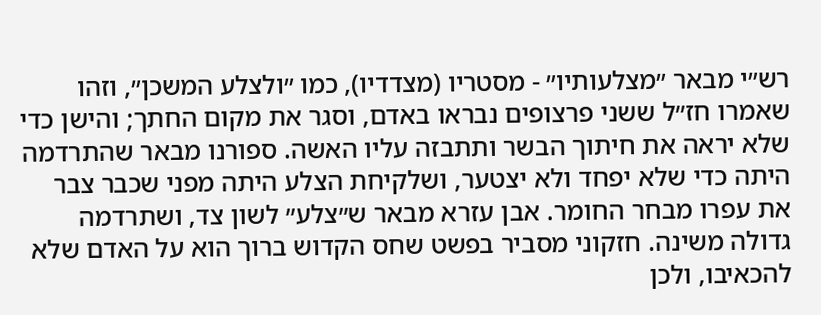רש״י מבאר ״מצלעותיו״ - מסטריו (מצדדיו), כמו ״ולצלע המשכן״, וזהו שאמרו חז״ל ששני פרצופים נבראו באדם, וסגר את מקום החתך; והישן כדי שלא יראה את חיתוך הבשר ותתבזה עליו האשה. ספורנו מבאר שהתרדמה היתה כדי שלא יפחד ולא יצטער, ושלקיחת הצלע היתה מפני שכבר צבר את עפרו מבחר החומר. אבן עזרא מבאר ש״צלע״ לשון צד, ושתרדמה גדולה משינה. חזקוני מסביר בפשט שחס הקדוש ברוך הוא על האדם שלא להכאיבו, ולכן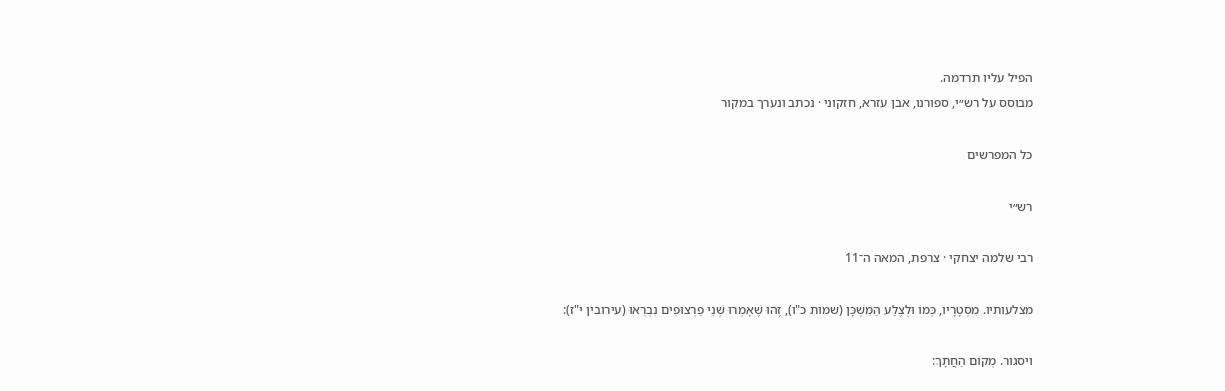הפיל עליו תרדמה.
מבוסס על רש״י, ספורנו, אבן עזרא, חזקוני · נכתב ונערך במקור

כל המפרשים

רש״י

רבי שלמה יצחקי · צרפת, המאה ה־11

מצלעותיו. מִסְּטָרָיו, כְּמוֹ וּלְצֶלַע הַמִּשְׁכָּן (שמות כ"ו), זֶהוּ שֶׁאָמְרוּ שְׁנֵי פַרְצוּפִים נִבְרְאוּ (עירובין י"ז):

ויסגור. מְקוֹם הַחֲתָךְ: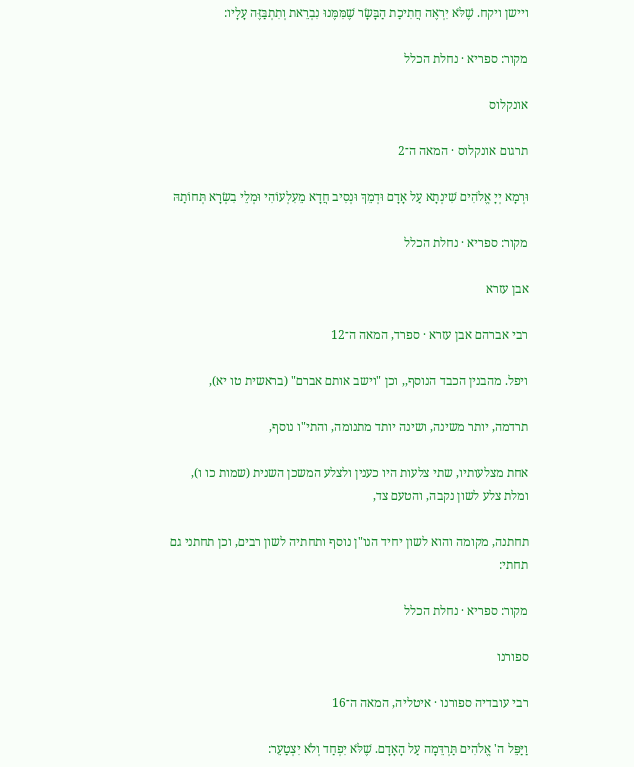ויישן ויקח. שֶׁלֹּא יִרְאֶה חֲתִיכַת הַבָּשָׂר שֶׁמִּמֶּנוּ נִבְרֵאת וְתִתְבַּזֶּה עָלָיו:

מקור: ספריא · נחלת הכלל

אונקלוס

תרגום אונקלוס · המאה ה־2

וּרְמָא יְיָ אֱלֹהִים שִׁינְתָא עַל אָדָם וּדְמֵךְ וּנְסִיב חֲדָא מֵעִלְעוֹהִי וּמְלֵי בִשְׂרָא תְּחוֹתַהּ

מקור: ספריא · נחלת הכלל

אבן עזרא

רבי אברהם אבן עזרא · ספרד, המאה ה־12

ויפל. מהבנין הכבד הנוסף,, וכן "וישב אותם אברם" (בראשית טו יא),

תרדמה, יותר משינה, ושינה יותד מתנומה, והתי"ו נוסף,

אחת מצלעותיו, שתי צלעות היו כענין ולצלע המשכן השנית (שמות כו ו), ומלת צלע לשון נקבה, והטעם צד,

תחתנה, מקומה והוא לשון יחיד הנו"ן נוסף ותחתיה לשון רבים, וכן תחתני גם תחתי:

מקור: ספריא · נחלת הכלל

ספורנו

רבי עובדיה ספורנו · איטליה, המאה ה־16

וַיַּפֵּל ה' אֱלֹהִים תַּרְדֵּמָה עַל הָאָדָם. שֶׁלֹּא יִפְחַד וְלֹא יִצְטַעֵר: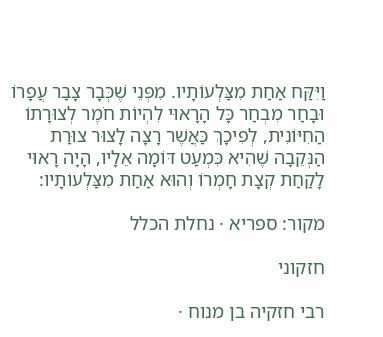וַיִּקַּח אַחַת מִצַּלְעוֹתָיו. מִפְּנֵי שֶׁכְּבָר צָבַר עֲפָרוֹ וּבָחַר מִבְחַר כָּל הָרָאוּי לִהְיוֹת חֹמֶר לְצוּרָתוֹ הַחִיּוֹנִית, לְפִיכָךְ כַּאֲשֶׁר רָצָה לָצוּר צוּרַת הַנְּקֵבָה שֶׁהִיא כִּמְעַט דּוֹמָה אֵלָיו, הָיָה רָאוּי לָקַחַת קְצָת חָמְרוֹ וְהוּא אַחַת מִצַּלְעוֹתָיו:

מקור: ספריא · נחלת הכלל

חזקוני

רבי חזקיה בן מנוח ·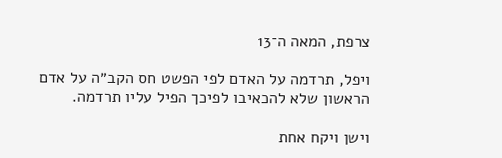צרפת, המאה ה־13

ויפל, תרדמה על האדם לפי הפשט חס הקב״ה על אדם הראשון שלא להכאיבו לפיכך הפיל עליו תרדמה.

וישן ויקח אחת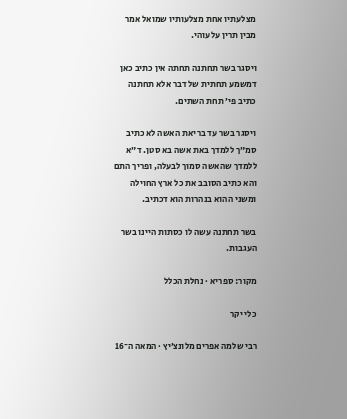מצלעתיו אחת מצלעותיו שמואל אמר מבין תרין עלעוהי.

ויסגר בשר תחתנה תחתה אין כתיב כאן דמשמע תחתית של דבר אלא תחתנה כתיב פי׳ תחת השתים.

ויסגר בשר עד בריאת האשה לא כתיב סמ״ך ללמדך באת אשה בא סטן. ד״א ללמדך שהאשה סמוך לבעלה, ופריך התם והא כתיב הסובב את כל ארץ החוילה ומשני ההוא בנהרות הוא דכתיב.

בשר תחתנה עשה לו כסתות היינו בשר העגבות.

מקור: ספריא · נחלת הכלל

כלי יקר

רבי שלמה אפרים מלונצ׳יץ · המאה ה־16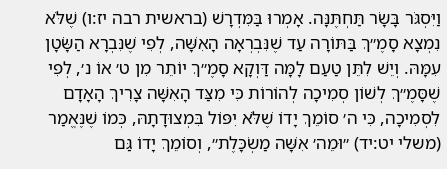וַיִּסְגֹּר בָּשָׂר תַּחְתֶּנָּה. אָמְרוּ בַּמִּדְרָשׁ (בראשית רבה יז:ו) שֶׁלֹּא נִמְצָא סָמֶ״ךְ בַּתּוֹרָה עַד שֶׁנִּבְרְאָה הָאִשָּׁה, לְפִי שֶׁנִּבְרָא הַשָּׂטָן עִמָּהּ. וְיֵשׁ לִתֵּן טַעַם לָמָּה דַּוְקָא סָמֶ״ךְ יוֹתֵר מִן ט׳ אוֹ נ׳, לְפִי שֶׁסָּמֶ״ךְ לְשׁוֹן סְמִיכָה לְהוֹרוֹת כִּי מִצַּד הָאִשָּׁה צָרִיךְ הָאָדָם לִסְמִיכָה, כִּי ה׳ סוֹמֵךְ יָדוֹ שֶׁלֹּא יִפּוֹל בִּמְצוּדָתָהּ, כְּמוֹ שֶׁנֶּאֱמַר (משלי יט:יד) ״וּמֵה׳ אִשָּׁה מַשְׂכָּלֶת״, וְסוֹמֵךְ יָדוֹ גַּם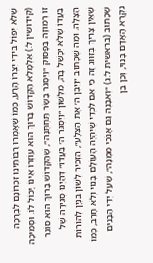שֶׁלֹּא יִפּוֹל בִּידֵי יִצְרוֹ הָרָע, כְּמוֹ שֶׁאָמְרוּ רַבּוֹתֵינוּ זִכְרוֹנָם לִבְרָכָה (קידושין ל:) אִלְמָלֵא הַקָּדוֹשׁ בָּרוּךְ הוּא עוֹזְרוֹ אֵינוֹ יָכוֹל לוֹ. וּסְמִיכָה זוֹ רְמוּזָה בַּפָּסוּק ״וַיִּסְגֹּר בָּשָׂר תַּחְתֶּנָּה״, שֶׁהַקָּדוֹשׁ בָּרוּךְ הוּא סוֹגֵר בַּעֲדוֹ שֶׁלֹּא יִכָּשֵׁל בָּהּ, מִלְּשׁוֹן ״וַיִּסְגֹּר ה׳ בַּעֲדוֹ״ דְּהַיְנוּ סְגִירָה שֶׁל הַצָּלָה. וּמַה שֶּׁכָּתוּב ״וַיִּבֶן ה׳ אֶת הַצֵּלָע״, הִזְכִּיר לְשׁוֹן בִּנְיָן לְהוֹרוֹת שֶׁאֵין צָרִיךְ בְּזִוּוּג זֶה כִּי אִם לִכְדֵי שֶׁיִּהְיֶה הָעוֹלָם בָּנוּי וְלֹא חָרֵב, כְּמוֹ שֶׁכָּתוּב (בראשית ל:ג) ״וְאִבָּנֶה גַּם אָנֹכִי מִמֶּנָּה״, שֶׁעַל יְדֵי הַבָּנִים נִקְרָא הָאָדָם בָּנוּי, וְכֵן בֵּן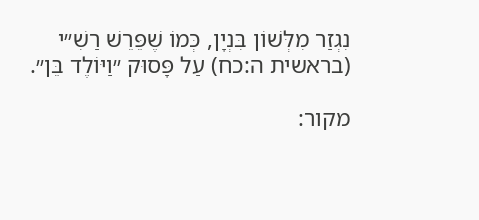נִגְזַר מִלְּשׁוֹן בִּנְיָן, כְּמוֹ שֶׁפֵּרֵשׁ רַשִׁ״י (בראשית ה:כח) עַל פָּסוּק ״וַיּוֹלֶד בֵּן״.

מקור: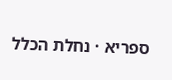ספריא · נחלת הכלל